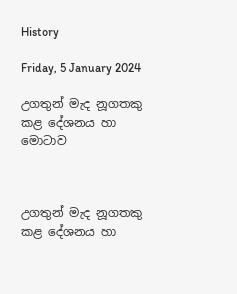History

Friday, 5 January 2024

උගතුන් මැද නූගතකු කළ දේශනය හා මොටාව



උගතුන් මැද නූගතකු කළ දේශනය හා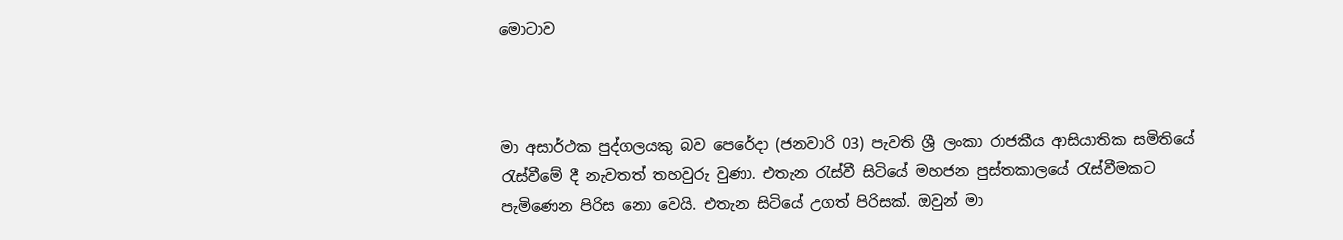මොටාව



මා අසාර්ථක පුද්ගලයකු බව පෙරේදා (ජනවාරි 03) පැවති ශ්‍රී ලංකා රාජකීය ආසියාතික සමිතියේ රැස්වීමේ දී නැවතත් තහවුරු වුණා. එතැන රැස්වී සිටියේ මහජන පුස්තකාලයේ රැස්වීමකට පැමිණෙන පිරිස නො වෙයි. එතැන සිටියේ උගත් පිරිසක්. ඔවුන් මා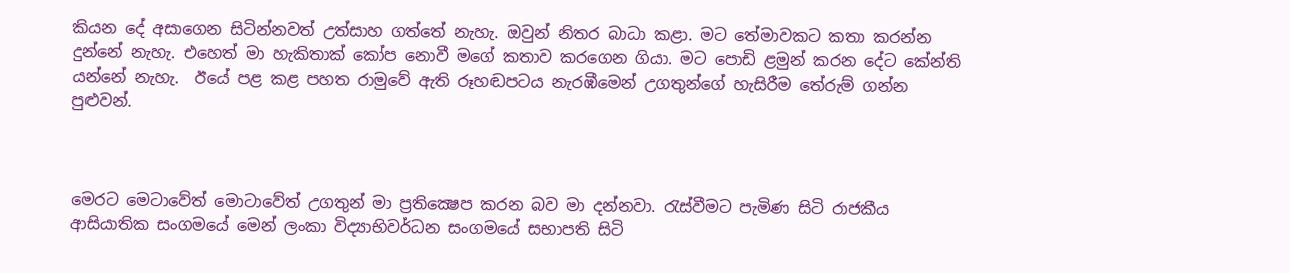කියන දේ අසාගෙන සිටින්නවත් උත්සාහ ගත්තේ නැහැ. ඔවුන් නිතර බාධා කළා. මට තේමාවකට කතා කරන්න දුන්නේ නැහැ. එහෙත් මා හැකිතාක් කෝප නොවී මගේ කතාව කරගෙන ගියා. මට පොඩි ළමුන් කරන දේට කේන්ති යන්නේ නැහැ.  ඊයේ පළ කළ පහත රාමුවේ ඇති රූහඬපටය නැරඹීමෙන් උගතුන්ගේ හැසිරීම තේරුම් ගන්න පුළුවන්.



මෙරට මෙටාවේත් මොටාවේත් උගතුන් මා ප්‍රතික්‍ෂෙප කරන බව මා දන්නවා. රැස්වීමට පැමිණ සිටි රාජකීය ආසියාතික සංගමයේ මෙන් ලංකා විද්‍යාභිවර්ධන සංගමයේ සභාපති සිටි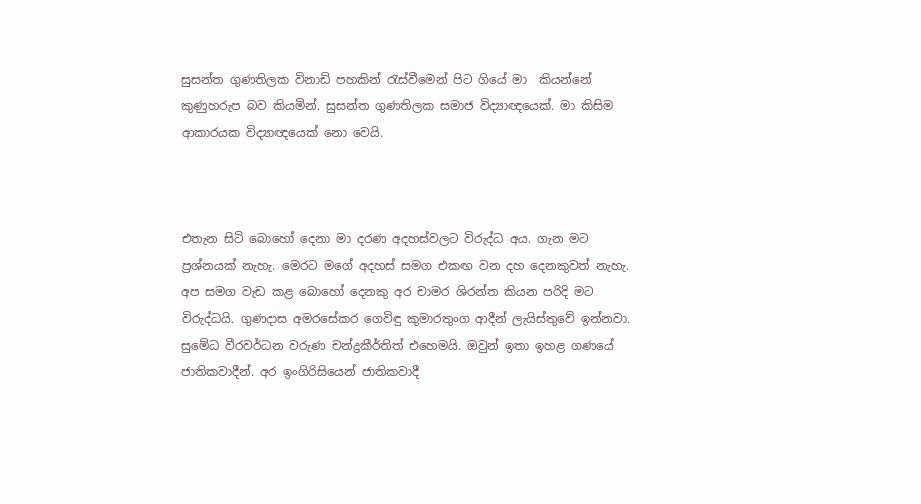සුසන්ත ගුණතිලක විනාඩි පහකින් රැස්වීමෙන් පිට ගියේ මා  කියන්නේ කුණුහරුප බව කියමින්. සුසන්ත ගුණතිලක සමාජ විද්‍යාඥයෙක්. මා කිසිම ආකාරයක විද්‍යාඥයෙක් නො වෙයි.



එතැන සිටි බොහෝ දෙනා මා දරණ අදහස්වලට විරුද්ධ අය. ගැන මට ප්‍රශ්නයක් නැහැ. මෙරට මගේ අදහස් සමග එකඟ වන දහ දෙනකුවත් නැහැ. අප සමග වැඩ කළ බොහෝ දෙනකු අර චාමර ශිරන්ත කියන පරිදි මට විරුද්ධයි. ගුණදාස අමරසේකර ගෙවිඳු කුමාරතුංග ආදීන් ලැයිස්තුවේ ඉන්නවා. සුමේධ වීරවර්ධන වරුණ චන්ද්‍රකීර්තිත් එහෙමයි. ඔවුන් ඉතා ඉහළ ගණයේ ජාතිකවාදීන්. අර ඉංගිරිසියෙන් ජාතිකවාදී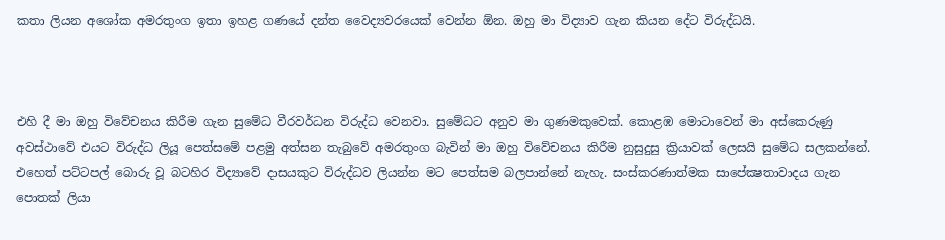කතා ලියන අශෝක අමරතුංග ඉතා ඉහළ ගණයේ දන්ත වෛද්‍යවරයෙක් වෙන්න ඕන. ඔහු මා විද්‍යාව ගැන කියන දේට විරුද්ධයි.



එහි දී මා ඔහු විවේචනය කිරීම ගැන සුමේධ වීරවර්ධන විරුද්ධ වෙනවා. සුමේධට අනුව මා ගුණමකුවෙක්. කොළඹ මොටාවෙන් මා අස්කෙරුණු අවස්ථාවේ එයට විරුද්ධ ලියූ පෙත්සමේ පළමු අත්සන තැබුවේ අමරතුංග බැවින් මා ඔහු විවේචනය කිරීම නුසුදුසු ක්‍රියාවක් ලෙසයි සුමේධ සලකන්නේ. එහෙත් පට්ටපල් බොරු වූ බටහිර විද්‍යාවේ දාසයකුට විරුද්ධව ලියන්න මට පෙත්සම බලපාන්නේ නැහැ. සංස්කරණාත්මක සාපේක්‍ෂතාවාදය ගැන පොතක් ලියා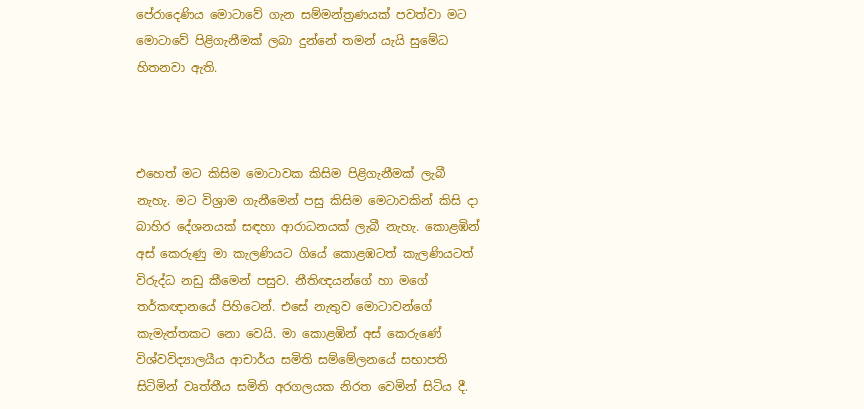පේරාදෙණිය මොටාවේ ගැන සම්මන්ත්‍රණයක් පවත්වා මට මොටාවේ පිළිගැනීමක් ලබා දුන්නේ තමන් යැයි සුමේධ හිතනවා ඇති.



එහෙත් මට කිසිම මොටාවක කිසිම පිළිගැනීමක් ලැබී නැහැ. මට විශ්‍රාම ගැනීමෙන් පසු කිසිම මෙටාවකින් කිසි දා බාහිර දේශනයක් සඳහා ආරාධනයක් ලැබී නැහැ. කොළඹින් අස් කෙරුණු මා කැලණියට ගියේ කොළඹටත් කැලණියටත් විරුද්ධ නඩු කීමෙන් පසුව. නීතිඥයන්ගේ හා මගේ තර්කඥානයේ පිහිටෙන්. එසේ නැතුව මොටාවන්ගේ කැමැත්තකට නො වෙයි. මා කොළඹින් අස් කෙරුණේ විශ්වවිද්‍යාලයීය ආචාර්ය සමිති සම්මේලනයේ සභාපති සිටිමින් වෘත්තීය සමිති අරගලයක නිරත වෙමින් සිටිය දී.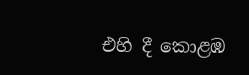එහි දී කොළඹ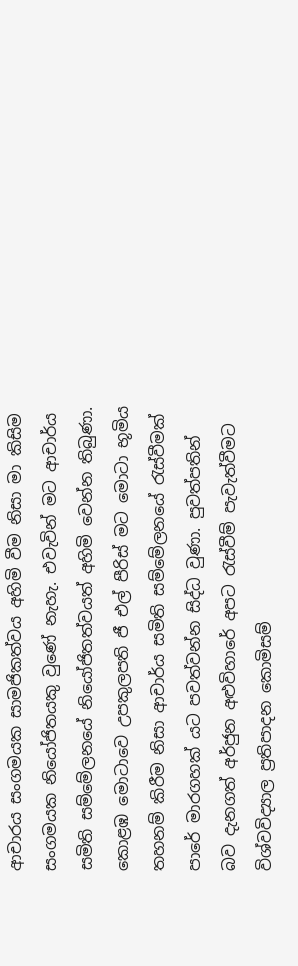ආචාරය සංගමයක සාමජිකත්වය අහිමි වීම නිසා මා කිසිම සංගමයක නියෝජිතයකු වුණේ නැහැ. එවැවින් මට ආචාර්ය සමිති සම්මේලනයේ නියෝජිතත්වයත් අහිමි වෙන්න තිබුණා. කොළඹ මොටාවෙ උපකුලපති ජී එල් පීරිස් මට මොටා භූමිය තහනම් කිරීම නිසා ආචාර්ය සමිති සම්මේලනයේ රැස්වීමක් පාරේ මාරගහක් යට පවත්වන්න සිද්ධ වුණා. පුවත්පතින් බව දැනගත් අර්ජුන අළුවිහාරේ අපට රැස්වීම් පැවැත්වීමට විශ්වවිද්‍යාල ප්‍රතිපාදන කොමිසම්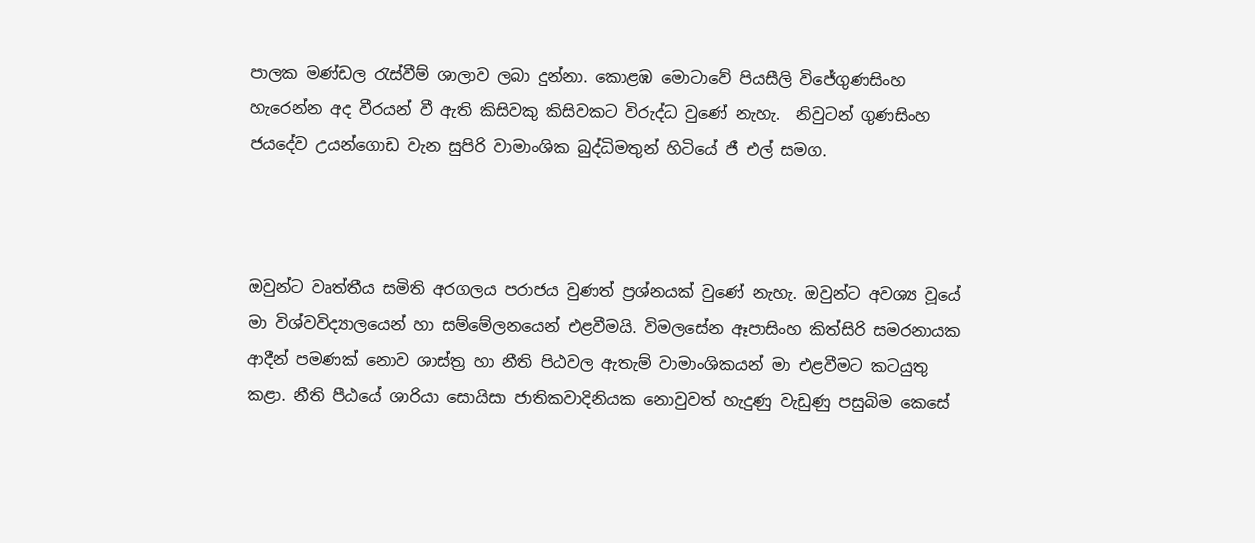පාලක මණ්ඩල රැස්වීම් ශාලාව ලබා දුන්නා. කොළඹ මොටාවේ පියසීලි විජේගුණසිංහ හැරෙන්න අද වීරයන් වී ඇති කිසිවකු කිසිවකට විරුද්ධ වුණේ නැහැ.  නිවුටන් ගුණසිංහ ජයදේව උයන්ගොඩ වැන සුපිරි වාමාංශික බුද්ධිමතුන් හිටියේ ජී එල් සමග.



ඔවුන්ට වෘත්තීය සමිති අරගලය පරාජය වුණත් ප්‍රශ්නයක් වුණේ නැහැ. ඔවුන්ට අවශ්‍ය වූයේ මා විශ්වවිද්‍යාලයෙන් හා සම්මේලනයෙන් එළවීමයි. විමලසේන ඈපාසිංහ කිත්සිරි සමරනායක ආදීන් පමණක් නොව ශාස්ත්‍ර හා නීති පිඨවල ඇතැම් වාමාංශිකයන් මා එළවීමට කටයුතු කළා. නීති පීඨයේ ශාරියා සොයිසා ජාතිකවාදිනියක නොවුවත් හැදුණු වැඩුණු පසුබිම කෙසේ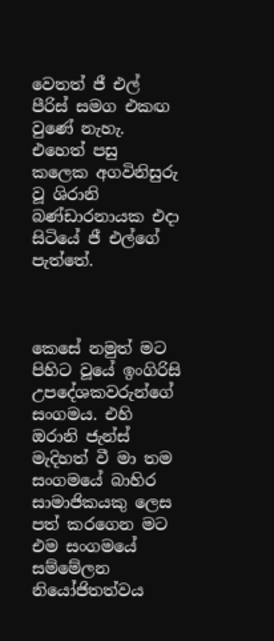වෙතත් ජී එල් පීරිස් සමග එකඟ වුණේ නැහැ. එහෙත් පසු කලෙක අගවිනිසුරු වූ ශිරානි බණ්ඩාරනායක එදා සිටියේ ජී එල්ගේ පැත්තේ.



කෙසේ නමුත් මට පිහිට වූයේ ඉංගිරිසි උපදේශකවරුන්ගේ සංගමය. එහි ඔරානි ජැන්ස් මැදිහත් වී මා තම සංගමයේ බාහිර සාමාජිකයකු ලෙස පත් කරගෙන මට එම සංගමයේ සම්මේලන නියෝජිතත්වය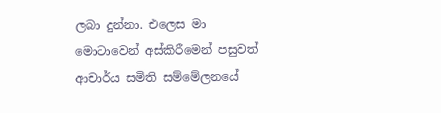ලබා දුන්නා. එලෙස මා මොටාවෙන් අස්කිරීමෙන් පසුවත් ආචාර්ය සමිති සම්මේලනයේ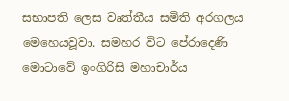සභාපති ලෙස වෘත්තීය සමිති අරගලය මෙහෙයවූවා. සමහර විට පේරාදෙණි මොටාවේ ඉංගිරිසි මහාචාර්ය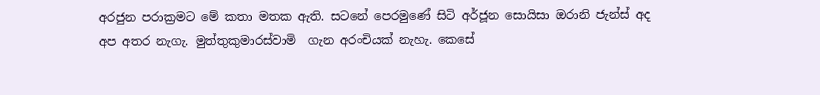අරජුන පරාක්‍රමට මේ කතා මතක ඇති. සටනේ පෙරමුණේ සිටි අර්ජූන සොයිසා ඔරානි ජැන්ස් අද අප අතර නැගැ. මුත්තුකුමාරස්වාමි  ගැන අරංචියක් නැහැ. කෙසේ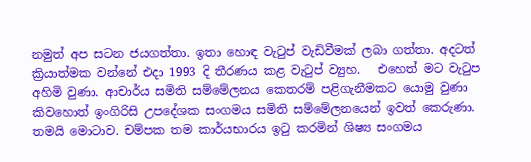නමුත් අප සටන ජයගත්තා. ඉතා හොඳ වැටුප් වැඩිවීමක් ලබා ගත්තා. අදටත් ක්‍රියාත්මක වන්නේ එදා 1993 දි තීරණය කළ වැටුප් ව්‍යුහ.   එහෙත් මට වැටුප අහිමි වුණා. ආචාර්ය සමිති සම්මේලනය කෙතරම් පළිගැනීමකට යොමු වුණා කිවහොත් ඉංගිරිසි උපදේශක සංගමය සමිති සම්මේලනයෙන් ඉවත් කෙරුණා. තමයි මොටාව. චම්පක තම කාර්යභාරය ඉටු කරමින් ශිෂ්‍ය සංගමය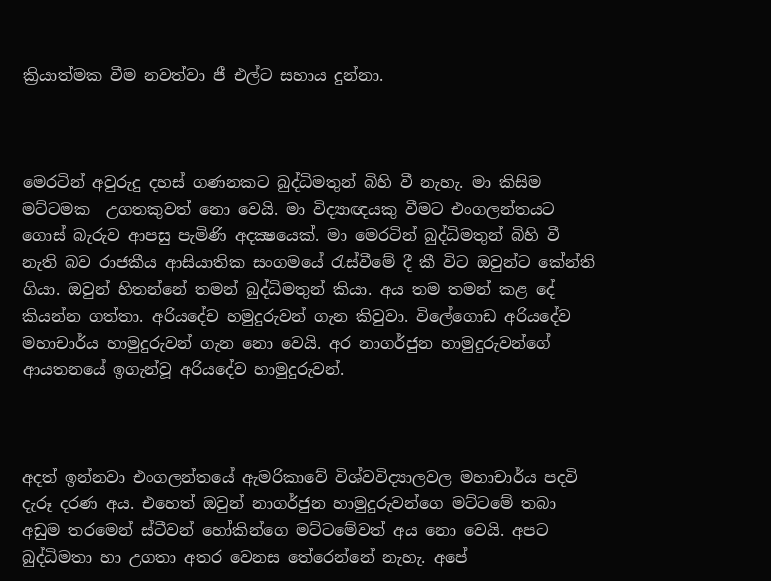ක්‍රියාත්මක වීම නවත්වා ජී එල්ට සහාය දුන්නා.



මෙරටින් අවුරුදු දහස් ගණනකට බුද්ධිමතුන් බිහි වී නැහැ. මා කිසිම මට්ටමක  උගතකුවත් නො වෙයි. මා විද්‍යාඥයකු වීමට එංගලන්තයට ගොස් බැරුව ආපසු පැමිණි අදක්‍ෂයෙක්. මා මෙරටින් බුද්ධිමතුන් බිහි වී නැති බව රාජකීය ආසියාතික සංගමයේ රැස්වීමේ දී කී විට ඔවුන්ට කේන්ති ගියා. ඔවුන් හිතන්නේ තමන් බුද්ධිමතුන් කියා. අය තම තමන් කළ දේ කියන්න ගත්තා. අරියදේච හමුදුරුවන් ගැන කිවුවා. විලේගොඩ අරියදේව මහාචාර්ය හාමුදුරුවන් ගැන නො වෙයි. අර නාගර්ජුන හාමුදුරුවන්ගේ ආයතනයේ ඉගැන්වූ අරියදේව හාමුදුරුවන්.



අදත් ඉන්නවා එංගලන්තයේ ඇමරිකාවේ විශ්වවිද්‍යාලවල මහාචාර්ය පදවි දැරූ දරණ අය. එහෙත් ඔවුන් නාගර්ජුන හාමුදුරුවන්ගෙ මට්ටමේ තබා අඩුම තරමෙන් ස්ටීවන් හෝකින්ගෙ මට්ටමේවත් අය නො වෙයි. අපට බුද්ධිමතා හා උගතා අතර වෙනස තේරෙන්නේ නැහැ. අපේ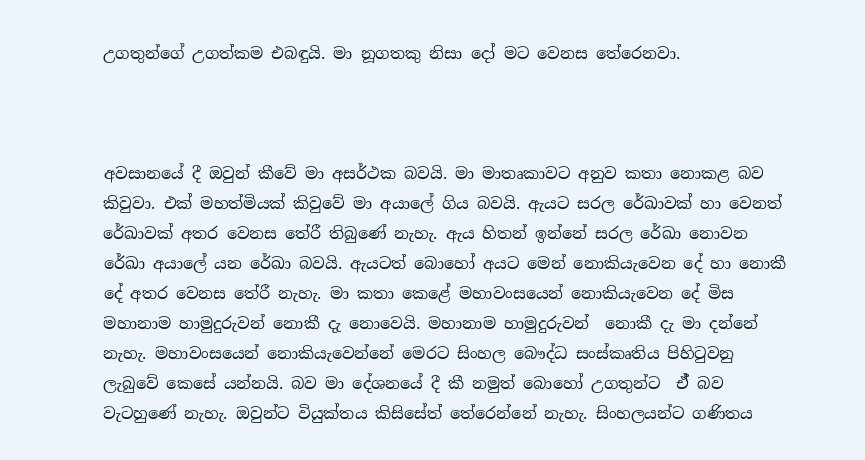උගතුන්ගේ උගත්කම එබඳුයි. මා නූගතකු නිසා දෝ මට වෙනස තේරෙනවා.



අවසානයේ දී ඔවුන් කීවේ මා අසර්ථක බවයි. මා මාතෘකාවට අනුව කතා නොකළ බව කිවුවා. එක් මහත්මියක් කිවුවේ මා අයාලේ ගිය බවයි. ඇයට සරල රේඛාවක් හා වෙනත් රේඛාවක් අතර වෙනස තේරී තිබුණේ නැහැ. ඇය හිතන් ඉන්නේ සරල රේඛා නොවන රේඛා අයාලේ යන රේඛා බවයි. ඇයටත් බොහෝ අයට මෙන් නොකියැවෙන දේ හා නොකී දේ අතර වෙනස තේරී නැහැ. මා කතා කෙළේ මහාවංසයෙන් නොකියැවෙන දේ මිස මහානාම හාමුදුරුවන් නොකී දැ නොවෙයි. මහානාම හාමුදුරුවන්  නොකී දැ මා දන්නේ නැහැ. මහාවංසයෙන් නොකියැවෙන්නේ මෙරට සිංහල බෞද්ධ සංස්කෘතිය පිහිටුවනු ලැබුවේ කෙසේ යන්නයි. බව මා දේශනයේ දී කී නමුත් බොහෝ උගතුන්ට  ඒ් බව වැටහුණේ නැහැ. ඔවුන්ට වියුක්තය කිසිසේත් තේරෙන්නේ නැහැ. සිංහලයන්ට ගණිතය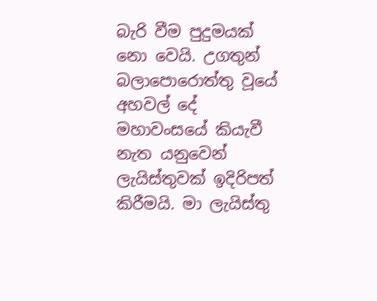බැරි වීම පුදුමයක් නො වෙයි. උගතුන් බලාපොරොත්තු වූයේ අහවල් දේ මහාවංසයේ කියැවී නැත යනුවෙන් ලැයිස්තුවක් ඉදිරිපත් කිරීමයි. මා ලැයිස්තු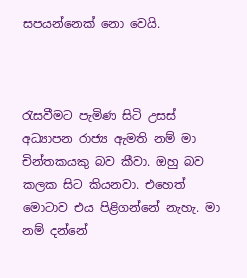සපයන්නෙක් නො වෙයි.



රැසවීමට පැමිණ සිටි උසස් අධ්‍යාපන රාජ්‍ය ඇමති නම් මා චින්තකයකු බව කීවා. ඔහු බව කලක සිට කියනවා. එහෙත් මොටාව එය පිළිගන්නේ නැහැ. මා නම් දන්නේ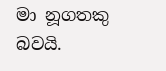මා නූගතකු බවයි.